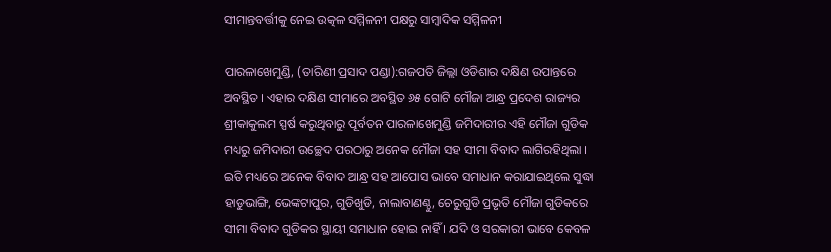ସୀମାନ୍ତବର୍ତ୍ତୀକୁ ନେଇ ଉତ୍କଳ ସମ୍ମିଳନୀ ପକ୍ଷରୁ ସାମ୍ବାଦିକ ସମ୍ମିଳନୀ

ପାରଳାଖେମୁଣ୍ଡି, (ତାରିଣୀ ପ୍ରସାଦ ପଣ୍ଡା):ଗଜପତି ଜିଲ୍ଲା ଓଡିଶାର ଦକ୍ଷିଣ ଉପାନ୍ତରେ ଅବସ୍ଥିତ । ଏହାର ଦକ୍ଷିଣ ସୀମାରେ ଅବସ୍ଥିତ ୬୫ ଗୋଟି ମୌଜା ଆନ୍ଧ୍ର ପ୍ରଦେଶ ରାଜ୍ୟର ଶ୍ରୀକାକୁଲମ ସ୍ପର୍ଷ କରୁଥିବାରୁ ପୂର୍ବତନ ପାରଳାଖେମୁଣ୍ଡି ଜମିଦାରୀର ଏହି ମୌଜା ଗୁଡିକ ମଧ୍ୟରୁ ଜମିଦାରୀ ଉଚ୍ଛେଦ ପରଠାରୁ ଅନେକ ମୌଜା ସହ ସୀମା ବିବାଦ ଲାଗିରହିଥିଲା । ଇତି ମଧ୍ୟରେ ଅନେକ ବିବାଦ ଆନ୍ଧ୍ର ସହ ଆପୋସ ଭାବେ ସମାଧାନ କରାଯାଇଥିଲେ ସୁଦ୍ଧା ହାଡୁଭାଙ୍ଗି, ଭେଙ୍କଟାପୁର, ଗୁଡିଖୁଡି, ନାଲାବାଣଣ୍ଠୁ, ଚେରୁଗୁଡି ପ୍ରଭୃତି ମୌଜା ଗୁଡିକରେ ସୀମା ବିବାଦ ଗୁଡିକର ସ୍ଥାୟୀ ସମାଧାନ ହୋଇ ନାହିଁ । ଯଦି ଓ ସରକାରୀ ଭାବେ କେବଳ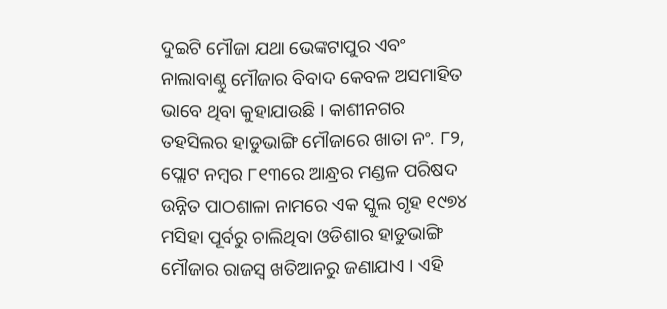ଦୁଇଟି ମୌଜା ଯଥା ଭେଙ୍କଟାପୁର ଏବଂ ନାଲାବାଣ୍ଠୁ ମୌଜାର ବିବାଦ କେବଳ ଅସମାହିତ ଭାବେ ଥିବା କୁହାଯାଉଛି । କାଶୀନଗର ତହସିଲର ହାଡୁଭାଙ୍ଗି ମୌଜାରେ ଖାତା ନଂ. ୮୨, ପ୍ଲୋଟ ନମ୍ବର ୮୧୩ରେ ଆନ୍ଧ୍ରର ମଣ୍ଡଳ ପରିଷଦ ଉନ୍ନିତ ପାଠଶାଳା ନାମରେ ଏକ ସ୍କୁଲ ଗୃହ ୧୯୭୪ ମସିହା ପୂର୍ବରୁ ଚାଲିଥିବା ଓଡିଶାର ହାଡୁଭାଙ୍ଗି ମୌଜାର ରାଜସ୍ୱ ଖତିଆନରୁ ଜଣାଯାଏ । ଏହି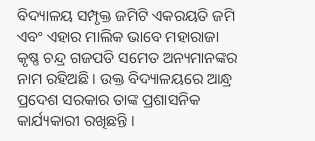ବିଦ୍ୟାଳୟ ସମ୍ପୃକ୍ତ ଜମିଟି ଏକରୟତି ଜମି ଏବଂ ଏହାର ମାଲିକ ଭାବେ ମହାରାଜା କୃଷ୍ଣ ଚନ୍ଦ୍ର ଗଜପତି ସମେତ ଅନ୍ୟମାନଙ୍କର ନାମ ରହିଅଛି । ଉକ୍ତ ବିଦ୍ୟାଳୟରେ ଆନ୍ଧ୍ର ପ୍ରଦେଶ ସରକାର ତାଙ୍କ ପ୍ରଶାସନିକ କାର୍ଯ୍ୟକାରୀ ରଖିଛନ୍ତି ।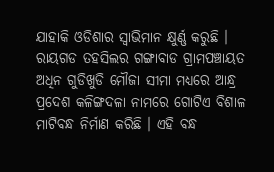ଯାହାକି ଓଡିଶାର ସ୍ୱାଭିମାନ କ୍ଷୁର୍ଣ୍ଣ କରୁଛି । ରାୟଗଡ ତହସିଲର ଗଙ୍ଗାବାଡ ଗ୍ରାମପଞ୍ଚାୟତ ଅଧିନ ଗୁଡିଖୁଡି ମୌଜା ସୀମା ମଧ୍ୟରେ ଆନ୍ଧ୍ର ପ୍ରଦେଶ କଳିଙ୍ଗଦଳା ନାମରେ ଗୋଟିଏ ବିଶାଳ ମାଟିବନ୍ଧ ନିର୍ମାଣ କରିଛି । ଏହି ବନ୍ଧ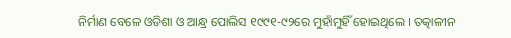ନିର୍ମାଣ ବେଳେ ଓଡିଶା ଓ ଆନ୍ଧ୍ର ପୋଲିସ ୧୯୯୧-୯୨ରେ ମୁହାଁମୁହିଁ ହୋଇଥିଲେ । ତତ୍କାଳୀନ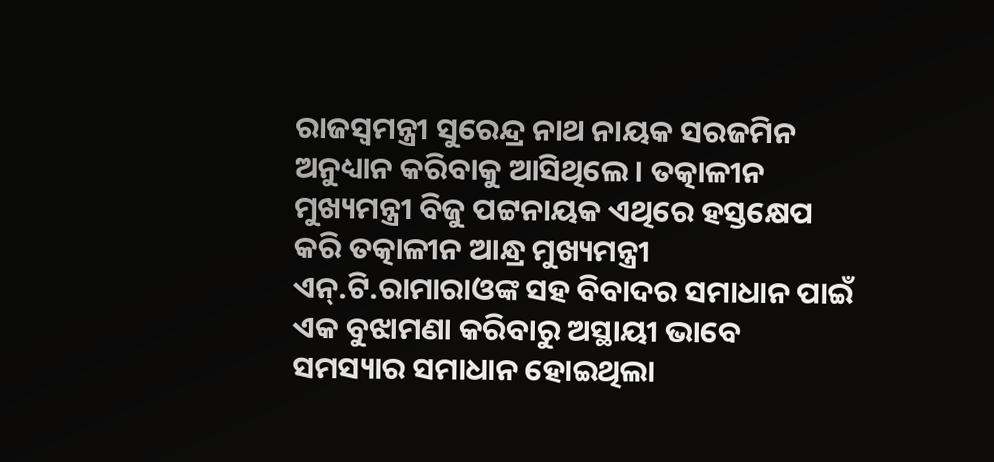ରାଜସ୍ୱମନ୍ତ୍ରୀ ସୁରେନ୍ଦ୍ର ନାଥ ନାୟକ ସରଜମିନ ଅନୁଧ୍ୟାନ କରିବାକୁ ଆସିଥିଲେ । ତତ୍କାଳୀନ ମୁଖ୍ୟମନ୍ତ୍ରୀ ବିଜୁ ପଟ୍ଟନାୟକ ଏଥିରେ ହସ୍ତକ୍ଷେପ କରି ତତ୍କାଳୀନ ଆନ୍ଧ୍ର ମୁଖ୍ୟମନ୍ତ୍ରୀ ଏନ୍‌.ଟି.ରାମାରାଓଙ୍କ ସହ ବିବାଦର ସମାଧାନ ପାଇଁ ଏକ ବୁଝାମଣା କରିବାରୁ ଅସ୍ଥାୟୀ ଭାବେ ସମସ୍ୟାର ସମାଧାନ ହୋଇଥିଲା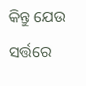କିନ୍ତୁ ଯେଉ ସର୍ତ୍ତରେ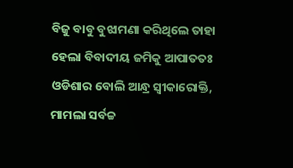ବିଜୁ ବାବୁ ବୁଝାମଣା କରିଥିଲେ ତାହା ହେଲା ବିବାଦୀୟ ଜମିକୁ ଆପାତତଃ ଓଡିଶାର ବୋଲି ଆନ୍ଧ୍ର ସ୍ୱୀକାରୋକ୍ତି, ମାମଲା ସର୍ବଚ୍ଚ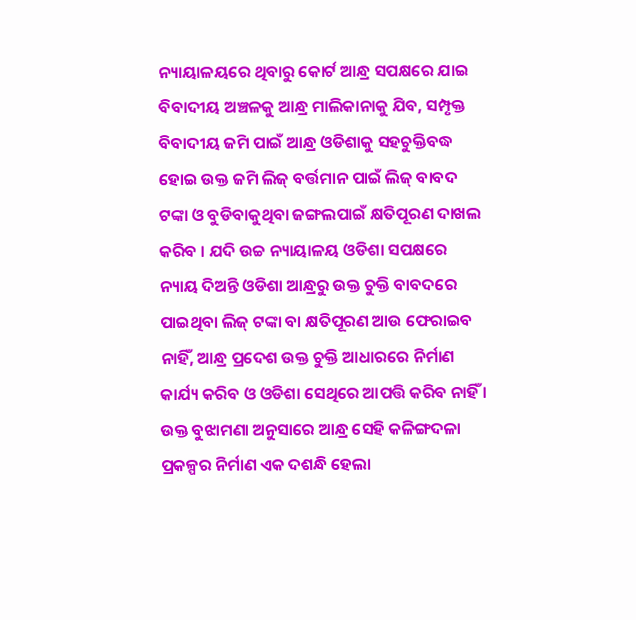ନ୍ୟାୟାଳୟରେ ଥିବାରୁ କୋର୍ଟ ଆନ୍ଧ୍ର ସପକ୍ଷରେ ଯାଇ ବିବାଦୀୟ ଅଞ୍ଚଳକୁ ଆନ୍ଧ୍ର ମାଲିକାନାକୁ ଯିବ, ସମ୍ପୃକ୍ତ ବିବାଦୀୟ ଜମି ପାଇଁ ଆନ୍ଧ୍ର ଓଡିଶାକୁ ସହଚୁକ୍ତିବଦ୍ଧ ହୋଇ ଉକ୍ତ ଜମି ଲିଜ୍ ବର୍ତ୍ତମାନ ପାଇଁ ଲିଜ୍ ବାବଦ ଟଙ୍କା ଓ ବୁଡିବାକୁଥିବା ଜଙ୍ଗଲପାଇଁ କ୍ଷତିପୂରଣ ଦାଖଲ କରିବ । ଯଦି ଉଚ୍ଚ ନ୍ୟାୟାଳୟ ଓଡିଶା ସପକ୍ଷରେ ନ୍ୟାୟ ଦିଅନ୍ତି ଓଡିଶା ଆନ୍ଧ୍ରରୁ ଉକ୍ତ ଚୁକ୍ତି ବାବଦରେ ପାଇଥିବା ଲିଜ୍ ଟଙ୍କା ବା କ୍ଷତିପୂରଣ ଆଉ ଫେରାଇବ ନାହିଁ, ଆନ୍ଧ୍ର ପ୍ରଦେଶ ଉକ୍ତ ଚୁକ୍ତି ଆଧାରରେ ନିର୍ମାଣ କାର୍ଯ୍ୟ କରିବ ଓ ଓଡିଶା ସେଥିରେ ଆପତ୍ତି କରିବ ନାହିଁ । ଉକ୍ତ ବୁଝାମଣା ଅନୁସାରେ ଆନ୍ଧ୍ର ସେହି କଳିଙ୍ଗଦଳା ପ୍ରକଳ୍ପର ନିର୍ମାଣ ଏକ ଦଶନ୍ଧି ହେଲା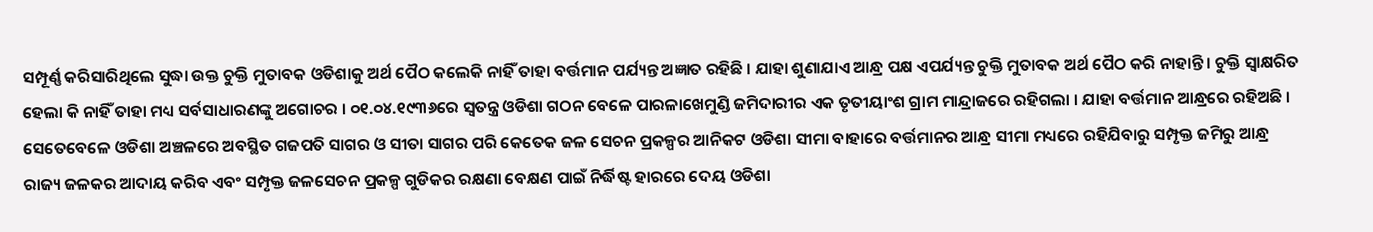ସମ୍ପୂର୍ଣ୍ଣ କରିସାରିଥିଲେ ସୁଦ୍ଧା ଉକ୍ତ ଚୁକ୍ତି ମୁତାବକ ଓଡିଶାକୁ ଅର୍ଥ ପୈଠ କଲେକି ନାହିଁ ତାହା ବର୍ତ୍ତମାନ ପର୍ଯ୍ୟନ୍ତ ଅଜ୍ଞାତ ରହିଛି । ଯାହା ଶୁଣାଯାଏ ଆନ୍ଧ୍ର ପକ୍ଷ ଏପର୍ଯ୍ୟନ୍ତ ଚୁକ୍ତି ମୁତାବକ ଅର୍ଥ ପୈଠ କରି ନାହାନ୍ତି । ଚୁକ୍ତି ସ୍ୱାକ୍ଷରିତ ହେଲା କି ନାହିଁ ତାହା ମଧ୍ୟ ସର୍ବସାଧାରଣଙ୍କୁ ଅଗୋଚର । ୦୧.୦୪.୧୯୩୬ରେ ସ୍ୱତନ୍ତ୍ର ଓଡିଶା ଗଠନ ବେଳେ ପାରଳାଖେମୁଣ୍ଡି ଜମିଦାରୀର ଏକ ତୃତୀୟାଂଶ ଗ୍ରାମ ମାନ୍ଦ୍ରାଜରେ ରହିଗଲା । ଯାହା ବର୍ତ୍ତମାନ ଆନ୍ଧ୍ରରେ ରହିଅଛି । ସେତେବେଳେ ଓଡିଶା ଅଞ୍ଚଳରେ ଅବସ୍ଥିତ ଗଜପତି ସାଗର ଓ ସୀତା ସାଗର ପରି କେତେକ ଜଳ ସେଚନ ପ୍ରକଳ୍ପର ଆନିକଟ ଓଡିଶା ସୀମା ବାହାରେ ବର୍ତ୍ତମାନର ଆନ୍ଧ୍ର ସୀମା ମଧ୍ୟରେ ରହିଯିବାରୁ ସମ୍ପୃକ୍ତ ଜମିରୁ ଆନ୍ଧ୍ର ରାଜ୍ୟ ଜଳକର ଆଦାୟ କରିବ ଏବଂ ସମ୍ପୃକ୍ତ ଜଳସେଚନ ପ୍ରକଳ୍ପ ଗୁଡିକର ରକ୍ଷଣା ବେକ୍ଷଣ ପାଇଁ ନିର୍ଦ୍ଧିଷ୍ଟ ହାରରେ ଦେୟ ଓଡିଶା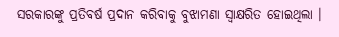ସରକାରଙ୍କୁ ପ୍ରତିବର୍ଷ ପ୍ରଦାନ କରିବାକୁ ବୁଝାମଣା ସ୍ୱାକ୍ଷରିତ ହୋଇଥିଲା ।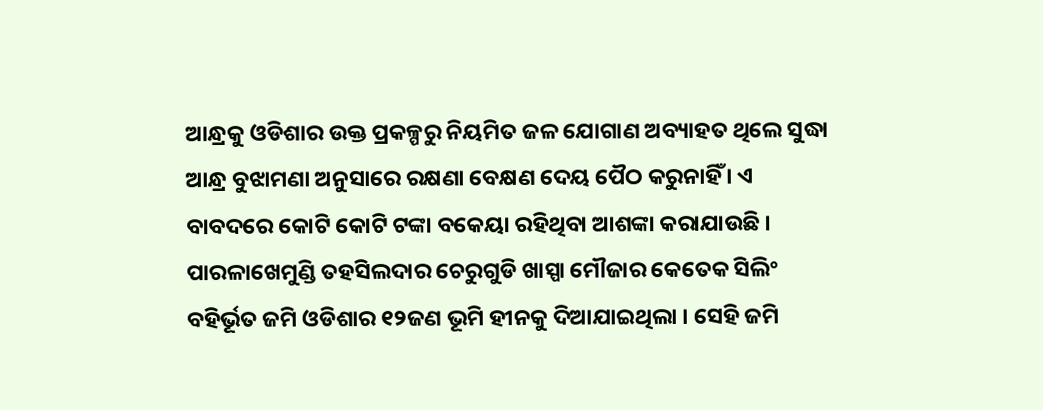ଆନ୍ଧ୍ରକୁ ଓଡିଶାର ଉକ୍ତ ପ୍ରକଳ୍ପରୁ ନିୟମିତ ଜଳ ଯୋଗାଣ ଅବ୍ୟାହତ ଥିଲେ ସୁଦ୍ଧା ଆନ୍ଧ୍ର ବୁଝାମଣା ଅନୁସାରେ ରକ୍ଷଣା ବେକ୍ଷଣ ଦେୟ ପୈଠ କରୁନାହିଁ । ଏ ବାବଦରେ କୋଟି କୋଟି ଟଙ୍କା ବକେୟା ରହିଥିବା ଆଶଙ୍କା କରାଯାଉଛି । ପାରଳାଖେମୁଣ୍ଡି ତହସିଲଦାର ଚେରୁଗୁଡି ଖାସ୍ପା ମୌଜାର କେତେକ ସିଲିଂ ବହିର୍ଭୂତ ଜମି ଓଡିଶାର ୧୨ଜଣ ଭୂମି ହୀନକୁ ଦିଆଯାଇଥିଲା । ସେହି ଜମି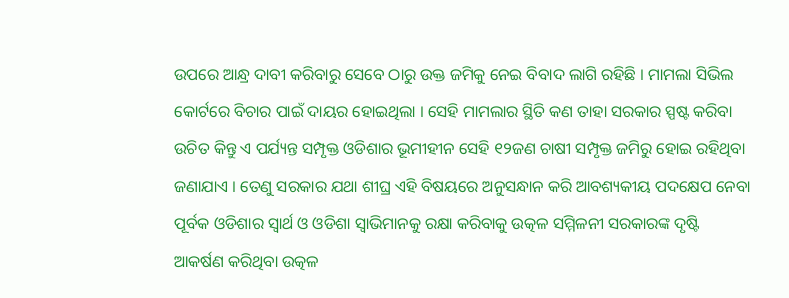ଉପରେ ଆନ୍ଧ୍ର ଦାବୀ କରିବାରୁ ସେବେ ଠାରୁ ଉକ୍ତ ଜମିକୁ ନେଇ ବିବାଦ ଲାଗି ରହିଛି । ମାମଲା ସିଭିଲ କୋର୍ଟରେ ବିଚାର ପାଇଁ ଦାୟର ହୋଇଥିଲା । ସେହି ମାମଲାର ସ୍ଥିତି କଣ ତାହା ସରକାର ସ୍ପଷ୍ଟ କରିବା ଉଚିତ କିନ୍ତୁ ଏ ପର୍ଯ୍ୟନ୍ତ ସମ୍ପୃକ୍ତ ଓଡିଶାର ଭୂମୀହୀନ ସେହି ୧୨ଜଣ ଚାଷୀ ସମ୍ପୃକ୍ତ ଜମିରୁ ହୋଇ ରହିଥିବା ଜଣାଯାଏ । ତେଣୁ ସରକାର ଯଥା ଶୀଘ୍ର ଏହି ବିଷୟରେ ଅନୁସନ୍ଧାନ କରି ଆବଶ୍ୟକୀୟ ପଦକ୍ଷେପ ନେବା ପୂର୍ବକ ଓଡିଶାର ସ୍ୱାର୍ଥ ଓ ଓଡିଶା ସ୍ୱାଭିମାନକୁ ରକ୍ଷା କରିବାକୁ ଉତ୍କଳ ସମ୍ମିଳନୀ ସରକାରଙ୍କ ଦୃଷ୍ଟି ଆକର୍ଷଣ କରିଥିବା ଉତ୍କଳ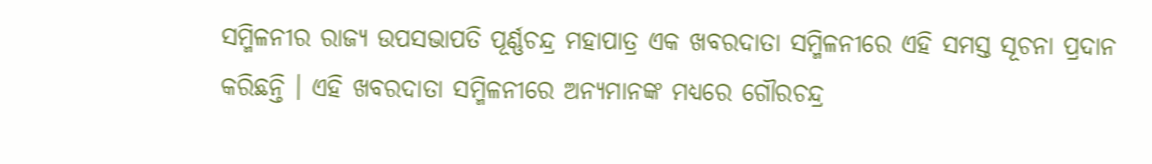ସମ୍ମିଳନୀର ରାଜ୍ୟ ଉପସଭାପତି ପୂର୍ଣ୍ଣଚନ୍ଦ୍ର ମହାପାତ୍ର ଏକ ଖବରଦାତା ସମ୍ମିଳନୀରେ ଏହି ସମସ୍ତ ସୂଚନା ପ୍ରଦାନ କରିଛନ୍ତି । ଏହି ଖବରଦାତା ସମ୍ମିଳନୀରେ ଅନ୍ୟମାନଙ୍କ ମଧ୍ୟରେ ଗୌରଚନ୍ଦ୍ର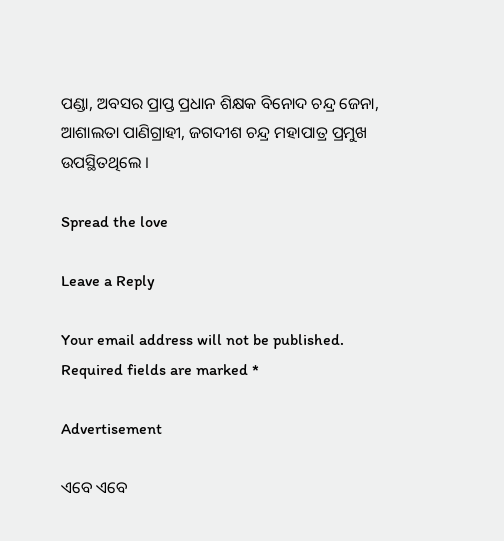ପଣ୍ଡା, ଅବସର ପ୍ରାପ୍ତ ପ୍ରଧାନ ଶିକ୍ଷକ ବିନୋଦ ଚନ୍ଦ୍ର ଜେନା, ଆଶାଲତା ପାଣିଗ୍ରାହୀ, ଜଗଦୀଶ ଚନ୍ଦ୍ର ମହାପାତ୍ର ପ୍ରମୁଖ ଉପସ୍ଥିତଥିଲେ ।

Spread the love

Leave a Reply

Your email address will not be published. Required fields are marked *

Advertisement

ଏବେ ଏବେ